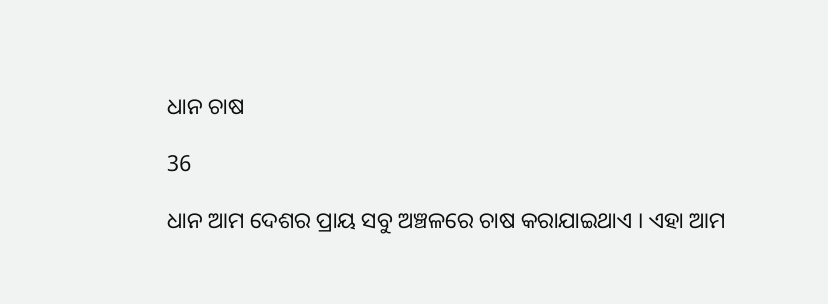ଧାନ ଚାଷ

36

ଧାନ ଆମ ଦେଶର ପ୍ରାୟ ସବୁ ଅଞ୍ଚଳରେ ଚାଷ କରାଯାଇଥାଏ । ଏହା ଆମ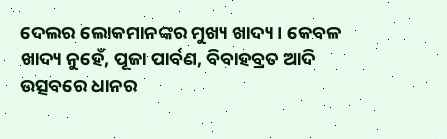ଦେଲର ଲୋକମାନଙ୍କର ମୁଖ୍ୟ ଖାଦ୍ୟ । କେବଳ ଖାଦ୍ୟ ନୁହେଁ, ପୂଜା ପାର୍ବଣ, ବିବାହବ୍ରତ ଆଦି ଉତ୍ସବରେ ଧାନର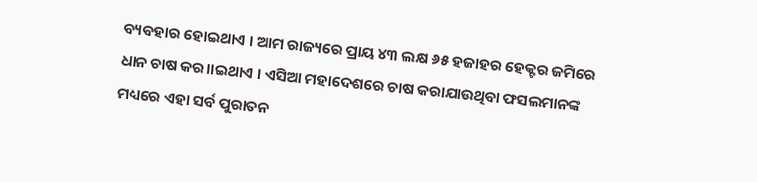ବ୍ୟବହାର ହୋଇଥାଏ । ଆମ ରାଜ୍ୟରେ ପ୍ରାୟ ୪୩ ଲକ୍ଷ ୬୫ ହଜାହର ହେକ୍ଟର ଜମିରେ ଧାନ ଚାଷ କର।।ଇଥାଏ । ଏସିଆ ମହାଦେଶରେ ଚାଷ କରାଯାଉଥିବା ଫସଲମାନଙ୍କ ମଧ୍ୟରେ ଏହା ସର୍ବ ପୁରାତନ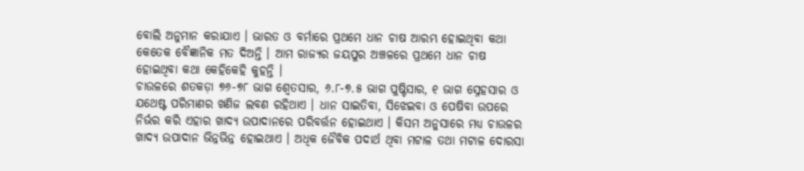ବୋଲି ଅନୁମାନ କରାଯାଏ । ଭାରତ ଓ ବର୍ମାରେ ପ୍ରଥମେ ଧାନ ଚାଷ ଆରମ୍ଭ ହୋଇଥିବା କଥା କେତେକ ବୈଜ୍ଞାନିକ ମତ ଦିଅନ୍ତି । ଆମ ରାଜ୍ୟର ଜୟପୁର ଅଞ୍ଚଳରେ ପ୍ରଥମେ ଧାନ ଚାଷ ହୋଇଥିବା କଥା କେହିକେହି କୁହନ୍ତି ।
ଚାଉଳରେ ଶତକଡ଼ା ୭୬-୭୮ ଭାଗ ଶ୍ୱେତସାର, ୬.୮-୭.୫ ଭାଗ ପୁଷ୍ଟିସାର, ୧ ଭାଗ ସ୍ନେହସାର ଓ ଯଥେଷ୍ଟ ପରିମାଣର ଖଣିଜ ଲବଣ ରହିଥାଏ । ଧାନ ସାଇତିବା, ସିଝେଇବା ଓ ପେଷିବା ଉପରେ ନିର୍ଭର କରି ଏହାର ଖାଦ୍ୟ ଉପାଦାନରେ ପରିବର୍ତ୍ତନ ହୋଇଥାଏ । କିସମ ଅନୁସାରେ ମଧ୍ୟ ଚାଉଳର ଖାଦ୍ୟ ଉପାଦାନ ଭିନ୍ନଭିନ୍ନ ହୋଇଥାଏ । ଅଧିକ ଜୈବିକ ପଦାର୍ଥ ଥିବା ମଟାଳ ତଥା ମଟାଳ ଦୋରସା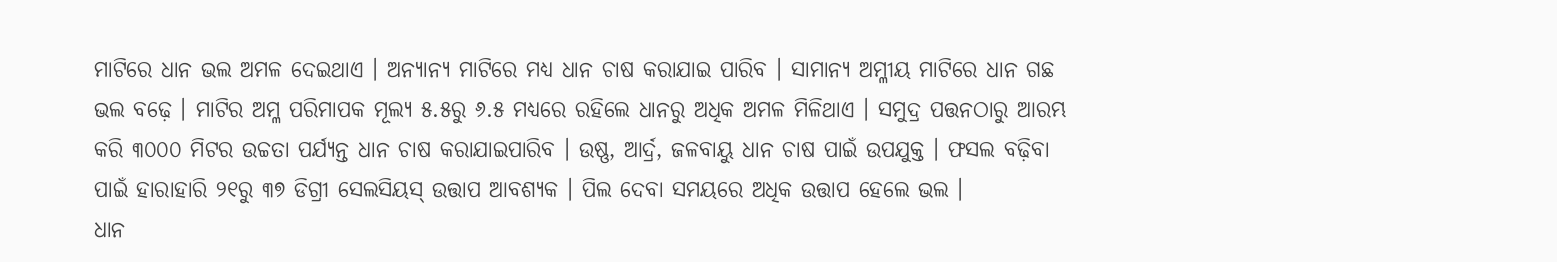ମାଟିରେ ଧାନ ଭଲ ଅମଳ ଦେଇଥାଏ । ଅନ୍ୟାନ୍ୟ ମାଟିରେ ମଧ୍ୟ ଧାନ ଚାଷ କରାଯାଇ ପାରିବ । ସାମାନ୍ୟ ଅମ୍ଳୀୟ ମାଟିରେ ଧାନ ଗଛ ଭଲ ବଢ଼େ । ମାଟିର ଅମ୍ଳ ପରିମାପକ ମୂଲ୍ୟ ୫.୫ରୁ ୬.୫ ମଧ୍ୟରେ ରହିଲେ ଧାନରୁ ଅଧିକ ଅମଳ ମିଳିଥାଏ । ସମୁଦ୍ର ପତ୍ତନଠାରୁ ଆରମ୍ଭ କରି ୩୦୦୦ ମିଟର ଉଚ୍ଚତା ପର୍ଯ୍ୟନ୍ତ ଧାନ ଚାଷ କରାଯାଇପାରିବ । ଉଷ୍ଣ, ଆର୍ଦ୍ର, ଜଳବାୟୁ ଧାନ ଚାଷ ପାଇଁ ଉପଯୁକ୍ତ । ଫସଲ ବଢ଼ିବା ପାଇଁ ହାରାହାରି ୨୧ରୁ ୩୭ ଡିଗ୍ରୀ ସେଲସିୟସ୍ ଉତ୍ତାପ ଆବଶ୍ୟକ । ପିଲ ଦେବା ସମୟରେ ଅଧିକ ଉତ୍ତାପ ହେଲେ ଭଲ ।
ଧାନ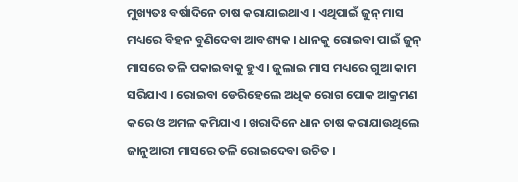ମୁଖ୍ୟତଃ ବର୍ଷାଦିନେ ଚାଷ କରାଯାଇଥାଏ । ଏଥିପାଇଁ ଜୁନ୍ ମାସ ମଧ୍ୟରେ ବିହନ ବୁଣିଦେବା ଆବଶ୍ୟକ । ଧାନକୁ ରୋଇବା ପାଇଁ ଜୁନ୍ ମାସରେ ତଳି ପକାଇବାକୁ ହୁଏ । ଜୁଲାଇ ମାସ ମଧ୍ୟରେ ଗୁଆ କାମ ସରିଯାଏ । ରୋଇବା ଡେରିହେଲେ ଅଧିକ ରୋଗ ପୋକ ଆକ୍ରମଣ କରେ ଓ ଅମଳ କମିଯାଏ । ଖରାଦିନେ ଧାନ ଚାଷ କରାଯାଉଥିଲେ ଜାନୁଆରୀ ମାସରେ ତଳି ରୋଇଦେବା ଉଚିତ ।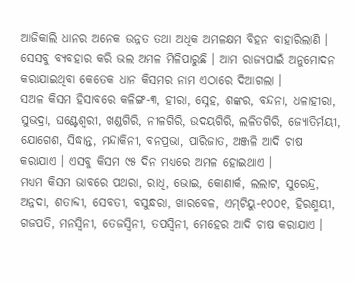ଆଜିକାଲି ଧାନର ଅନେକ ଉନ୍ନତ ତଥା ଅଧିକ ଅମଳକ୍ଷମ ବିହନ ବାହାରିଲାଣି । ସେସବୁ ବ୍ୟବହାର କରି ଭଲ ଅମଳ ମିଳିପାରୁଛି । ଆମ ରାଜ୍ୟପାଇଁ ଅନୁମୋଦନ କରାଯାଇଥିବା କେତେକ ଧାନ କିସମର ନାମ ଏଠାରେ ଦିଆଗଲା ।
ସଅଳ କିସମ ହିସାବରେ କଳିଙ୍ଗ-୩, ହୀରା, ସ୍ନେହ, ଶଙ୍କର, ବନ୍ଦନା, ଧଳାହୀରା, ସୁଭଦ୍ରା, ଘଣ୍ଟେଶ୍ୱରୀ, ଖଣ୍ଡଗିରି, ନୀଳଗିରି, ଉଦୟଗିରି, ଲଳିତଗିରି, ଜ୍ୟୋତିର୍ମୟୀ, ଯୋଗେଶ, ସିଦ୍ଧାନ୍ତ, ମନ୍ଦାକିନୀ, ବନପ୍ରଭା, ପାରିଜାତ, ଅଞ୍ଜଳି ଆଦି ଚାଷ କରାଯାଏ । ଏସବୁ କିସମ ୯୫ ଦିନ ମଧ୍ୟରେ ଅମଳ ହୋଇଥାଏ ।
ମଧ୍ୟମ କିସମ ଭାବରେ ପଥରା, ରାଧି, ଭୋଇ, କୋଣାର୍କ, ଲଲାଟ, ସୁରେନ୍ଦ୍ର, ଅନ୍ନଦା, ଶତାବ୍ଦୀ, ସେବତୀ, ବସୁନ୍ଧରା, ଖାରବେଳ, ଏମ୍‌ଟିୟୁ-୧୦୦୧, ହିରଣ୍ମୟୀ, ଗଜପତି, ମନସ୍ୱିନୀ, ତେଜସ୍ୱିନୀ, ତପସ୍ୱିନୀ, ମେହେର ଆଦି ଚାଷ କରାଯାଏ ।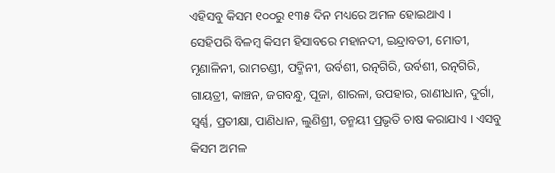ଏହିସବୁ କିସମ ୧୦୦ରୁ ୧୩୫ ଦିନ ମଧ୍ୟରେ ଅମଳ ହୋଇଥାଏ ।
ସେହିପରି ବିଳମ୍ବ କିସମ ହିସାବରେ ମହାନଦୀ, ଇନ୍ଦ୍ରାବତୀ, ମୋତୀ, ମୃଣାଳିନୀ, ରାମଚଣ୍ଡୀ, ପଦ୍ମିନୀ, ଉର୍ବଶୀ, ରତ୍ନଗିରି, ଉର୍ବଶୀ, ରତ୍ନଗିରି, ଗାୟତ୍ରୀ, କାଞ୍ଚନ, ଜଗବନ୍ଧୁ, ପୂଜା, ଶାରଳା, ଉପହାର, ରାଣୀଧାନ, ଦୁର୍ଗା, ସ୍ୱର୍ଣ୍ଣ, ପ୍ରତୀକ୍ଷା, ପାଣିଧାନ, ଲୁଣିଶ୍ରୀ, ତନ୍ମୟୀ ପ୍ରଭୃତି ଚାଷ କରାଯାଏ । ଏସବୁ କିସମ ଅମଳ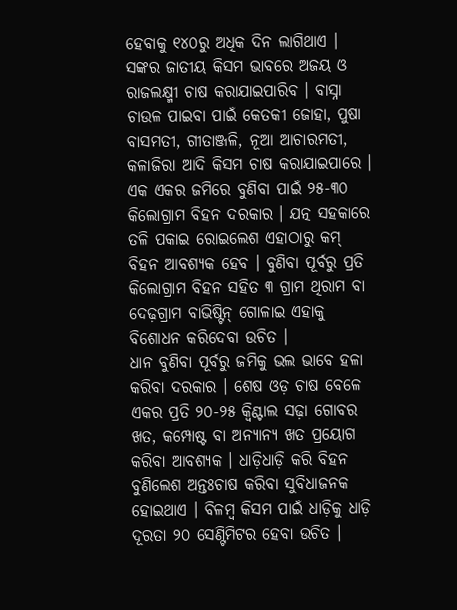ହେବାକୁ ୧୪୦ରୁ ଅଧିକ ଦିନ ଲାଗିଥାଏ । ସଙ୍କର ଜାତୀୟ କିସମ ଭାବରେ ଅଜୟ ଓ ରାଜଲକ୍ଷ୍ମୀ ଚାଷ କରାଯାଇପାରିବ । ବାସ୍ନା ଚାଉଳ ପାଇବା ପାଇଁ କେତକୀ ଜୋହା, ପୁଷା ବାସମତୀ, ଗୀତାଞ୍ଜଳି, ନୂଆ ଆଚାରମତୀ, କଳାଜିରା ଆଦି କିସମ ଚାଷ କରାଯାଇପାରେ ।
ଏକ ଏକର ଜମିରେ ବୁଣିବା ପାଇଁ ୨୫-୩୦ କିଲୋଗ୍ରାମ ବିହନ ଦରକାର । ଯତ୍ନ ସହକାରେ ତଳି ପକାଇ ରୋଇଲେଶ ଏହାଠାରୁ କମ୍ ବିହନ ଆବଶ୍ୟକ ହେବ । ବୁଣିବା ପୂର୍ବରୁ ପ୍ରତି କିଲୋଗ୍ରାମ ବିହନ ସହିତ ୩ ଗ୍ରାମ ଥିରାମ ବା ଦେଢ଼ଗ୍ରାମ ବାଭିଷ୍ଟିନ୍ ଗୋଳାଇ ଏହାକୁ ବିଶୋଧନ କରିଦେବା ଉଚିତ ।
ଧାନ ବୁଣିବା ପୂର୍ବରୁ ଜମିକୁ ଭଲ ଭାବେ ହଳା କରିବା ଦରକାର । ଶେଷ ଓଡ଼ ଚାଷ ବେଳେ ଏକର ପ୍ରତି ୨୦-୨୫ କ୍ୱିଣ୍ଟାଲ ସଢ଼ା ଗୋବର ଖତ, କମ୍ପୋଷ୍ଟ ବା ଅନ୍ୟାନ୍ୟ ଖତ ପ୍ରୟୋଗ କରିବା ଆବଶ୍ୟକ । ଧାଡ଼ିଧାଡ଼ି କରି ବିହନ ବୁଣିଲେଶ ଅନ୍ତଃଚାଷ କରିବା ସୁବିଧାଜନକ ହୋଇଥାଏ । ବିଳମ୍ବ କିସମ ପାଇଁ ଧାଡ଼ିକୁ ଧାଡ଼ି ଦୂରତା ୨୦ ସେଣ୍ଟିମିଟର ହେବା ଉଚିତ ।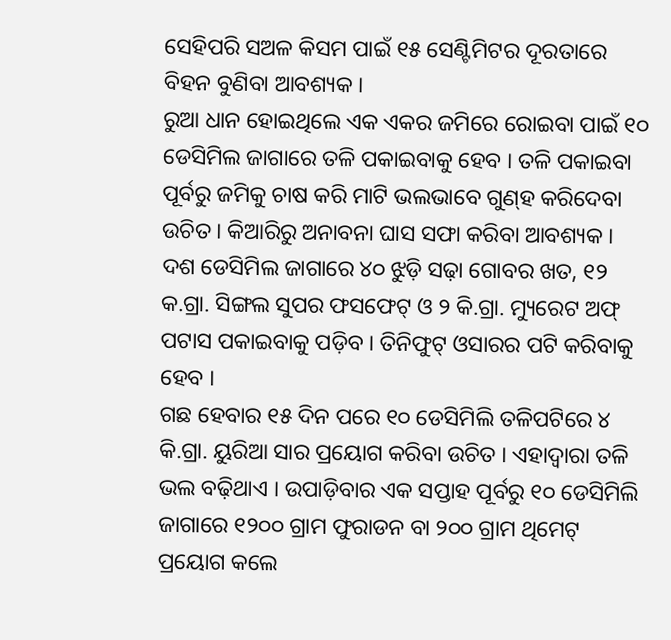ସେହିପରି ସଅଳ କିସମ ପାଇଁ ୧୫ ସେଣ୍ଟିମିଟର ଦୂରତାରେ ବିହନ ବୁଣିବା ଆବଶ୍ୟକ ।
ରୁଆ ଧାନ ହୋଇଥିଲେ ଏକ ଏକର ଜମିରେ ରୋଇବା ପାଇଁ ୧୦ ଡେସିମିଲ ଜାଗାରେ ତଳି ପକାଇବାକୁ ହେବ । ତଳି ପକାଇବା ପୂର୍ବରୁ ଜମିକୁ ଚାଷ କରି ମାଟି ଭଲଭାବେ ଗୁଣ୍‌ହ କରିଦେବା ଉଚିତ । କିଆରିରୁ ଅନାବନା ଘାସ ସଫା କରିବା ଆବଶ୍ୟକ । ଦଶ ଡେସିମିଲ ଜାଗାରେ ୪୦ ଝୁଡ଼ି ସଢ଼ା ଗୋବର ଖତ, ୧୨ କ.ଗ୍ରା. ସିଙ୍ଗଲ ସୁପର ଫସଫେଟ୍ ଓ ୨ କି.ଗ୍ରା. ମ୍ୟୁରେଟ ଅଫ୍ ପଟାସ ପକାଇବାକୁ ପଡ଼ିବ । ତିନିଫୁଟ୍ ଓସାରର ପଟି କରିବାକୁ ହେବ ।
ଗଛ ହେବାର ୧୫ ଦିନ ପରେ ୧୦ ଡେସିମିଲି ତଳିପଟିରେ ୪ କି.ଗ୍ରା. ୟୁରିଆ ସାର ପ୍ରୟୋଗ କରିବା ଉଚିତ । ଏହାଦ୍ୱାରା ତଳି ଭଲ ବଢ଼ିଥାଏ । ଉପାଡ଼ିବାର ଏକ ସପ୍ତାହ ପୂର୍ବରୁ ୧୦ ଡେସିମିଲି ଜାଗାରେ ୧୨୦୦ ଗ୍ରାମ ଫୁରାଡନ ବା ୨୦୦ ଗ୍ରାମ ଥିମେଟ୍ ପ୍ରୟୋଗ କଲେ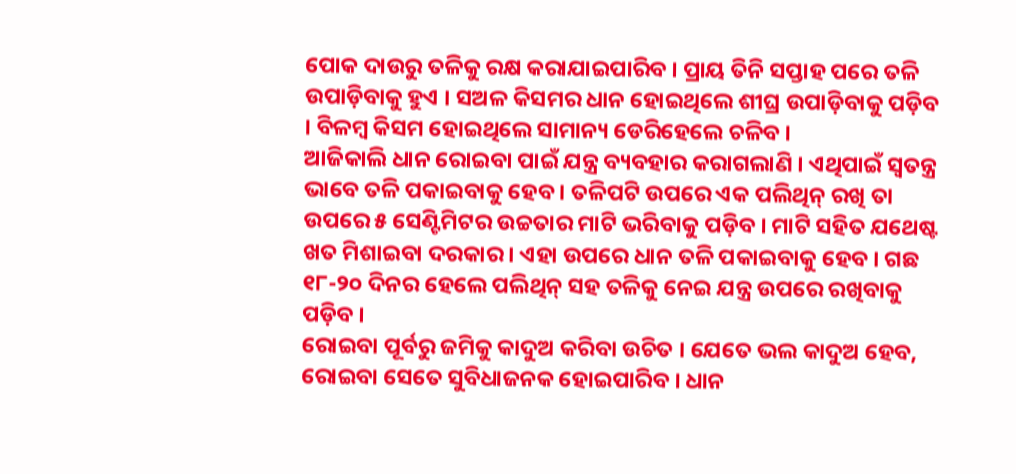ପୋକ ଦାଉରୁ ତଳିକୁ ରକ୍ଷ କରାଯାଇପାରିବ । ପ୍ରାୟ ତିନି ସପ୍ତାହ ପରେ ତଳି ଉପାଡ଼ିବାକୁ ହୁଏ । ସଅଳ କିସମର ଧାନ ହୋଇଥିଲେ ଶୀଘ୍ର ଉପାଡ଼ିବାକୁ ପଡ଼ିବ । ବିଳମ୍ବ କିସମ ହୋଇଥିଲେ ସାମାନ୍ୟ ଡେରିହେଲେ ଚଳିବ ।
ଆଜିକାଲି ଧାନ ରୋଇବା ପାଇଁ ଯନ୍ତ୍ର ବ୍ୟବହାର କରାଗଲାଣି । ଏଥିପାଇଁ ସ୍ୱତନ୍ତ୍ର ଭାବେ ତଳି ପକାଇବାକୁ ହେବ । ତଳିପଟି ଉପରେ ଏକ ପଲିଥିନ୍ ରଖି ତା ଉପରେ ୫ ସେଣ୍ଟିମିଟର ଉଚ୍ଚତାର ମାଟି ଭରିବାକୁ ପଡ଼ିବ । ମାଟି ସହିତ ଯଥେଷ୍ଟ ଖତ ମିଶାଇବା ଦରକାର । ଏହା ଉପରେ ଧାନ ତଳି ପକାଇବାକୁ ହେବ । ଗଛ ୧୮-୨୦ ଦିନର ହେଲେ ପଲିଥିନ୍ ସହ ତଳିକୁ ନେଇ ଯନ୍ତ୍ର ଉପରେ ରଖିବାକୁ ପଡ଼ିବ ।
ରୋଇବା ପୂର୍ବରୁ ଜମିକୁ କାଦୁଅ କରିବା ଉଚିତ । ଯେତେ ଭଲ କାଦୁଅ ହେବ, ରୋଇବା ସେତେ ସୁବିଧାଜନକ ହୋଇପାରିବ । ଧାନ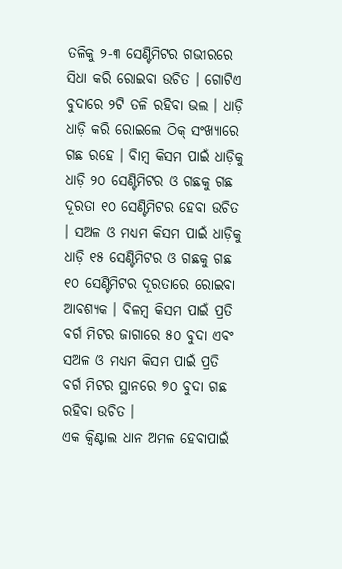ତଳିକୁ ୨-୩ ସେଣ୍ଟିମିଟର ଗଭୀରରେ ସିଧା କରି ରୋଇବା ଉଚିତ । ଗୋଟିଏ ବୁଦାରେ ୨ଟି ତଳି ରହିବା ଭଲ । ଧାଡ଼ି ଧାଡ଼ି କରି ରୋଇଲେ ଠିକ୍ ସଂଖ୍ୟାରେ ଗଛ ରହେ । ବିାମ୍ବ କିସମ ପାଇଁ ଧାଡ଼ିକୁ ଧାଡ଼ି ୨୦ ସେଣ୍ଟିମିଟର ଓ ଗଛକୁ ଗଛ ଦୂରତା ୧୦ ସେଣ୍ଟିମିଟର ହେବା ଉଚିତ । ସଅଳ ଓ ମଧ୍ୟମ କିସମ ପାଇଁ ଧାଡ଼ିକୁ ଧାଡ଼ି ୧୫ ସେଣ୍ଟିମିଟର ଓ ଗଛକୁ ଗଛ ୧୦ ସେଣ୍ଟିମିଟର ଦୂରତାରେ ରୋଇବା ଆବଶ୍ୟକ । ବିଳମ୍ବ କିସମ ପାଇଁ ପ୍ରତି ବର୍ଗ ମିଟର ଜାଗାରେ ୫୦ ବୁଦା ଏବଂ ସଅଳ ଓ ମଧ୍ୟମ କିସମ ପାଇଁ ପ୍ରତି ବର୍ଗ ମିଟର ସ୍ଥାନରେ ୭୦ ବୁଦା ଗଛ ରହିବା ଉଚିତ ।
ଏକ କ୍ୱିଣ୍ଟାଲ ଧାନ ଅମଳ ହେବାପାଇଁ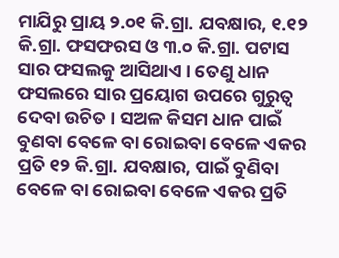ମାଯିରୁ ପ୍ରାୟ ୨.୦୧ କି.ଗ୍ରା. ଯବକ୍ଷାର, ୧.୧୨ କି.ଗ୍ରା. ଫସଫରସ ଓ ୩.୦ କି.ଗ୍ରା. ପଟାସ ସାର ଫସଲକୁ ଆସିଥାଏ । ତେଣୁ ଧାନ ଫସଲରେ ସାର ପ୍ରୟୋଗ ଉପରେ ଗୁରୁତ୍ୱ ଦେବା ଉଚିତ । ସଅଳ କିସମ ଧାନ ପାଇଁ ବୁଣବା ବେଳେ ବା ରୋଇବା ବେଳେ ଏକର ପ୍ରତି ୧୨ କି.ଗ୍ରା. ଯବକ୍ଷାର, ପାଇଁ ବୁଣିବା ବେଳେ ବା ରୋଇବା ବେଳେ ଏକର ପ୍ରତି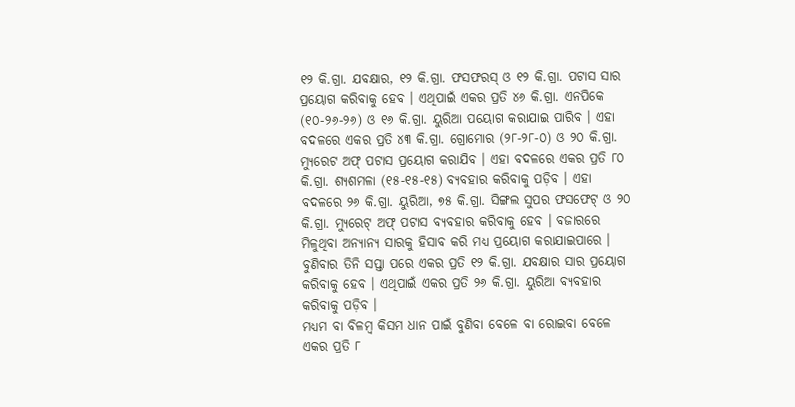୧୨ କି.ଗ୍ରା. ଯବକ୍ଷାର, ୧୨ କି.ଗ୍ରା. ଫସଫରସ୍ ଓ ୧୨ କି.ଗ୍ରା. ପଟାସ ସାର ପ୍ରୟୋଗ କରିବାକୁ ହେବ । ଏଥିପାଇଁ ଏକର ପ୍ରତି ୪୬ କି.ଗ୍ରା. ଏନପିକେ (୧୦-୨୬-୨୬) ଓ ୧୬ କି.ଗ୍ରା. ୟୁରିଆ ପୟୋଗ କରାଯାଇ ପାରିବ । ଏହା ବଦଳରେ ଏକର ପ୍ରତି ୪୩ କି.ଗ୍ରା. ଗ୍ରୋମୋର (୨୮-୨୮-୦) ଓ ୨୦ କି.ଗ୍ରା. ମ୍ୟୁରେଟ ଅଫ୍ ପଟାସ ପ୍ରୟୋଗ କରାଯିବ । ଏହା ବଦଳରେ ଏକର ପ୍ରତି ୮୦ କି.ଗ୍ରା. ଶ୍ୟଶମଳା (୧୫-୧୫-୧୫) ବ୍ୟବହାର କରିବାକୁ ପଡ଼ିବ । ଏହା ବଦଳରେ ୨୬ କି.ଗ୍ରା. ୟୁରିଆ, ୭୫ କି.ଗ୍ରା. ସିଙ୍ଗଲ ସୁପର ଫସଫେଟ୍ ଓ ୨୦ କି.ଗ୍ରା. ମ୍ୟୁରେଟ୍ ଅଫ୍ ପଟାସ ବ୍ୟବହାର କରିବାକୁ ହେବ । ବଜାରରେ ମିଳୁଥିବା ଅନ୍ୟାନ୍ୟ ସାରକୁ ହିସାବ କରି ମଧ୍ୟ ପ୍ରୟୋଗ କରାଯାଇପାରେ । ବୁଣିବାର ତିନି ସପ୍ତା ପରେ ଏକର ପ୍ରତି ୧୨ କି.ଗ୍ରା. ଯବକ୍ଷାର ସାର ପ୍ରୟୋଗ କରିବାକୁ ହେବ । ଏଥିପାଇଁ ଏକର ପ୍ରତି ୨୬ କି.ଗ୍ରା. ୟୁରିଆ ବ୍ୟବହାର କରିବାକୁ ପଡ଼ିବ ।
ମଧ୍ୟମ ବା ବିଳମ୍ବ କିସମ ଧାନ ପାଇଁ ବୁଣିବା ବେଳେ ବା ରୋଇବା ବେଳେ ଏକର ପ୍ରତି ୮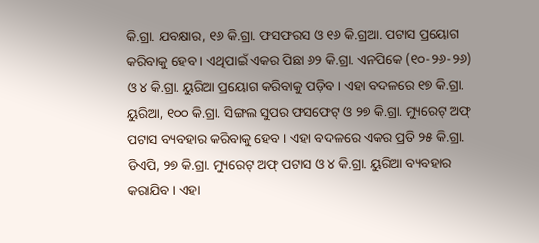କି.ଗ୍ରା. ଯବକ୍ଷାର, ୧୬ କି.ଗ୍ରା. ଫସଫରସ ଓ ୧୬ କି.ଗ୍ରଆ. ପଟାସ ପ୍ରୟୋଗ କରିବାକୁ ହେବ । ଏଥିପାଇଁ ଏକର ପିଛା ୬୨ କି.ଗ୍ରା. ଏନପିକେ (୧୦-୨୬-୨୬) ଓ ୪ କି.ଗ୍ରା. ୟୁରିଆ ପ୍ରୟୋଗ କରିବାକୁ ପଡ଼ିବ । ଏହା ବଦଳରେ ୧୭ କି.ଗ୍ରା. ୟୁରିଆ, ୧୦୦ କି.ଗ୍ରା. ସିଙ୍ଗଲ ସୁପର ଫସଫେଟ୍ ଓ ୨୭ କି.ଗ୍ରା. ମ୍ୟୁରେଟ୍ ଅଫ୍ ପଟାସ ବ୍ୟବହାର କରିବାକୁ ହେବ । ଏହା ବଦଳରେ ଏକର ପ୍ରତି ୨୫ କି.ଗ୍ରା. ଡିଏପି, ୨୭ କି.ଗ୍ରା. ମ୍ୟୁରେଟ୍ ଅଫ୍ ପଟାସ ଓ ୪ କି.ଗ୍ରା. ୟୁରିଆ ବ୍ୟବହାର କରାଯିବ । ଏହା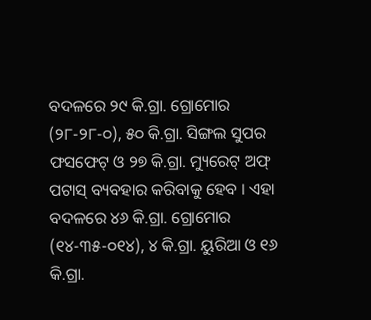ବଦଳରେ ୨୯ କି.ଗ୍ରା. ଗ୍ରୋମୋର (୨୮-୨୮-୦), ୫୦ କି.ଗ୍ରା. ସିଙ୍ଗଲ ସୁପର ଫସଫେଟ୍ ଓ ୨୭ କି.ଗ୍ରା. ମ୍ୟୁରେଟ୍ ଅଫ୍ ପଟାସ୍ ବ୍ୟବହାର କରିବାକୁ ହେବ । ଏହା ବଦଳରେ ୪୬ କି.ଗ୍ରା. ଗ୍ରୋମୋର (୧୪-୩୫-୦୧୪), ୪ କି.ଗ୍ରା. ୟୁରିଆ ଓ ୧୬ କି.ଗ୍ରା.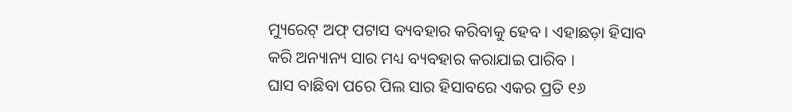ମ୍ୟୁରେଟ୍ ଅଫ୍ ପଟାସ ବ୍ୟବହାର କରିବାକୁ ହେବ । ଏହାଛଡ଼ା ହିସାବ କରି ଅନ୍ୟାନ୍ୟ ସାର ମଧ୍ୟ ବ୍ୟବହାର କରାଯାଇ ପାରିବ ।
ଘାସ ବାଛିବା ପରେ ପିଲ ସାର ହିସାବରେ ଏକର ପ୍ରତି ୧୬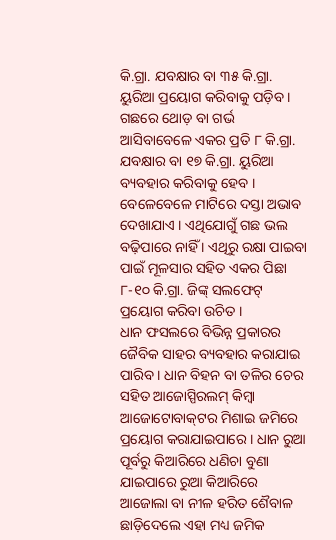କି.ଗ୍ରା. ଯବକ୍ଷାର ବା ୩୫ କି.ଗ୍ରା. ୟୁରିଆ ପ୍ରୟୋଗ କରିବାକୁ ପଡ଼ିବ । ଗଛରେ ଥୋଡ଼ ବା ଗର୍ଭ ଆସିବାବେଳେ ଏକର ପ୍ରତି ୮ କି.ଗ୍ରା. ଯବକ୍ଷାର ବା ୧୭ କି.ଗ୍ରା. ୟୁରିଆ ବ୍ୟବହାର କରିବାକୁ ହେବ । ବେଳେବେଳେ ମାଟିରେ ଦସ୍ତା ଅଭାବ ଦେଖାଯାଏ । ଏଥିଯୋଗୁଁ ଗଛ ଭଲ ବଢ଼ିପାରେ ନାହିଁ । ଏଥିରୁ ରକ୍ଷା ପାଇବା ପାଇଁ ମୂଳସାର ସହିତ ଏକର ପିଛା ୮-୧୦ କି.ଗ୍ରା. ଜିଙ୍କ୍ ସଲଫେଟ୍ ପ୍ରୟୋଗ କରିବା ଉଚିତ ।
ଧାନ ଫସଲରେ ବିଭିନ୍ନ ପ୍ରକାରର ଜୈବିକ ସାହର ବ୍ୟବହାର କରାଯାଇ ପାରିବ । ଧାନ ବିହନ ବା ତଳିର ଚେର ସହିତ ଆଜୋସ୍ପିରଲମ୍ କିମ୍ବା ଆଜୋଟୋବାକ୍‌ଟର ମିଶାଇ ଜମିରେ ପ୍ରୟୋଗ କରାଯାଇପାରେ । ଧାନ ରୁଆ ପୂର୍ବରୁ କିଆରିରେ ଧଣିଚା ବୁଣା ଯାଇପାରେ ରୁଆ କିଆରିରେ ଆଜୋଲା ବା ନୀଳ ହରିତ ଶୈବାଳ ଛାଡ଼ିଦେଲେ ଏହା ମଧ୍ୟ ଜମିକ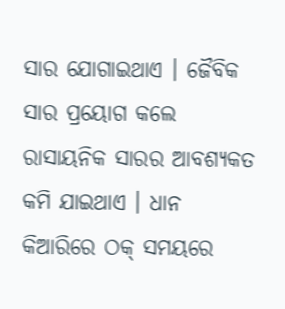ସାର ଯୋଗାଇଥାଏ । ଜୈବିକ ସାର ପ୍ରୟୋଗ କଲେ ରାସାୟନିକ ସାରର ଆବଶ୍ୟକତ କମି ଯାଇଥାଏ । ଧାନ କିଆରିରେ ଠକ୍ ସମୟରେ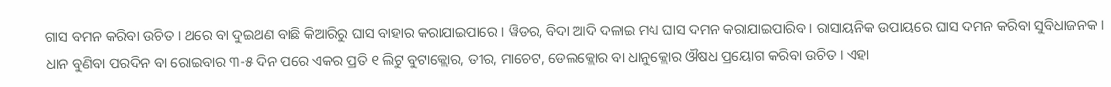ଗାସ ବମନ କରିବା ଉଚିତ । ଥରେ ବା ଦୁଇଥଣ ବାଛି କିଆରିରୁ ଘାସ ବାହାର କରାଯାଇପାରେ । ୱିଡର, ବିଦା ଆଦି ଦଳାଇ ମଧ୍ୟ ଘାସ ଦମନ କରାଯାଇପାରିବ । ରାସାୟନିକ ଉପାୟରେ ଘାସ ଦମନ କରିବା ସୁବିଧାଜନକ । ଧାନ ବୁଣିବା ପରଦିନ ବା ରୋଇବାର ୩-୫ ଦିନ ପରେ ଏକର ପ୍ରତି ୧ ଲିଟୁ ବୁଟାକ୍ଲୋର, ତୀର, ମାଚେଟ, ଡେଲକ୍ଲୋର ବା ଧାନୁକ୍ଲୋର ଔଷଧ ପ୍ରୟୋଗ କରିବା ଉଚିତ । ଏହା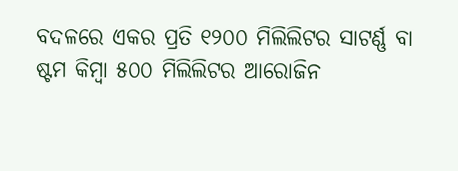ବଦଳରେ ଏକର ପ୍ରତି ୧୨୦୦ ମିଲିଲିଟର ସାଟର୍ଣ୍ଣ ବା ଷ୍ଟମ କିମ୍ବା ୫୦୦ ମିଲିଲିଟର ଆରୋଜିନ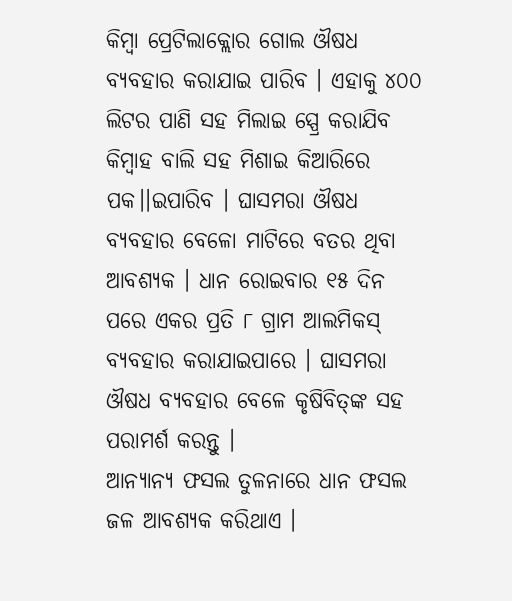କିମ୍ବା ପ୍ରେଟିଲାକ୍ଲୋର ଗୋଲ ଔଷଧ ବ୍ୟବହାର କରାଯାଇ ପାରିବ । ଏହାକୁ ୪୦୦ ଲିଟର ପାଣି ସହ ମିଲାଇ ସ୍ପ୍ରେ କରାଯିବ କିମ୍ବାହ ବାଲି ସହ ମିଶାଇ କିଆରିରେ ପକ।।ଇପାରିବ । ଘାସମରା ଔଷଧ ବ୍ୟବହାର ବେଳୋ ମାଟିରେ ବତର ଥିବା ଆବଶ୍ୟକ । ଧାନ ରୋଇବାର ୧୫ ଦିନ ପରେ ଏକର ପ୍ରତି ୮ ଗ୍ରାମ ଆଲମିକସ୍ ବ୍ୟବହାର କରାଯାଇପାରେ । ଘାସମରା ଔଷଧ ବ୍ୟବହାର ବେଳେ କୃଷିବିତ୍‌ଙ୍କ ସହ ପରାମର୍ଶ କରନ୍ତୁ ।
ଆନ୍ୟାନ୍ୟ ଫସଲ ତୁଳନାରେ ଧାନ ଫସଲ ଜଳ ଆବଶ୍ୟକ କରିଥାଏ ।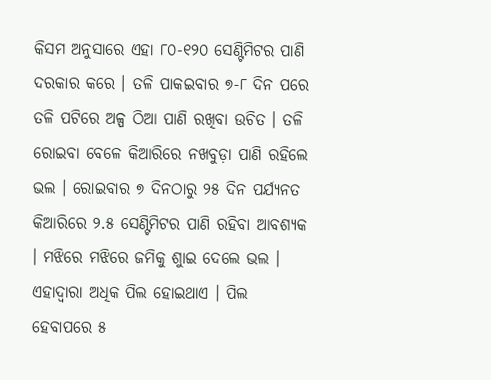କିସମ ଅନୁସାରେ ଏହା ୮୦-୧୨୦ ସେଣ୍ଟିମିଟର ପାଣି ଦରକାର କରେ । ତଳି ପାକଇବାର ୭-୮ ଦିନ ପରେ ତଳି ପଟିରେ ଅଳ୍ପ ଠିଆ ପାଣି ରଖିବା ଉଚିତ । ତଳି ରୋଇବା ବେଳେ କିଆରିରେ ନଖବୁଡ଼ା ପାଣି ରହିଲେ ଭଲ । ରୋଇବାର ୭ ଦିନଠାରୁ ୨୫ ଦିନ ପର୍ଯ୍ୟନତ କିଆରିରେ ୨.୫ ସେଣ୍ଟିମିଟର ପାଣି ରହିବା ଆବଶ୍ୟକ । ମଝିରେ ମଝିରେ ଜମିକୁ ଶୁାଇ ଦେଲେ ଭଲ । ଏହାଦ୍ୱାରା ଅଧିକ ପିଲ ହୋଇଥାଏ । ପିଲ ହେବାପରେ ୫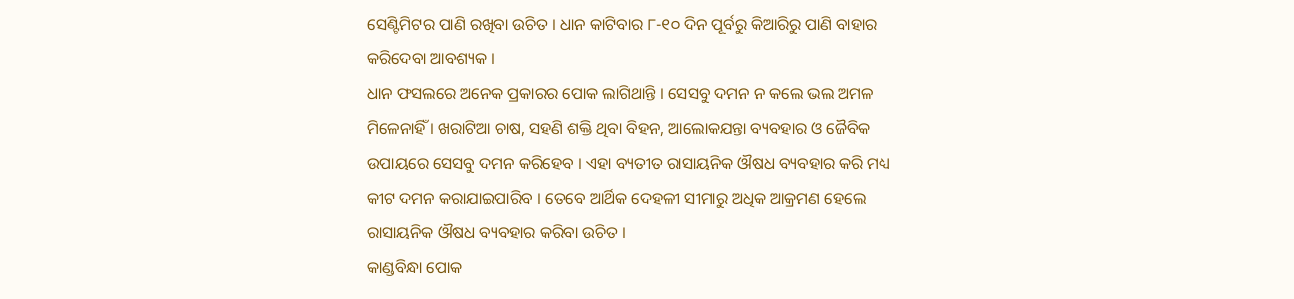ସେଣ୍ଟିମିଟର ପାଣି ରଖିବା ଉଚିତ । ଧାନ କାଟିବାର ୮-୧୦ ଦିନ ପୂର୍ବରୁ କିଆରିରୁ ପାଣି ବାହାର କରିଦେବା ଆବଶ୍ୟକ ।
ଧାନ ଫସଲରେ ଅନେକ ପ୍ରକାରର ପୋକ ଲାଗିଥାନ୍ତି । ସେସବୁ ଦମନ ନ କଲେ ଭଲ ଅମଳ ମିଳେନାହିଁ । ଖରାଟିଆ ଚାଷ, ସହଣି ଶକ୍ତି ଥିବା ବିହନ, ଆଲୋକଯନ୍ତା ବ୍ୟବହାର ଓ ଜୈବିକ ଉପାୟରେ ସେସବୁ ଦମନ କରିହେବ । ଏହା ବ୍ୟତୀତ ରାସାୟନିକ ଔଷଧ ବ୍ୟବହାର କରି ମଧ୍ୟ କୀଟ ଦମନ କରାଯାଇପାରିବ । ତେବେ ଆର୍ଥିକ ଦେହଳୀ ସୀମାରୁ ଅଧିକ ଆକ୍ରମଣ ହେଲେ ରାସାୟନିକ ଔଷଧ ବ୍ୟବହାର କରିବା ଉଚିତ ।
କାଣ୍ଡବିନ୍ଧା ପୋକ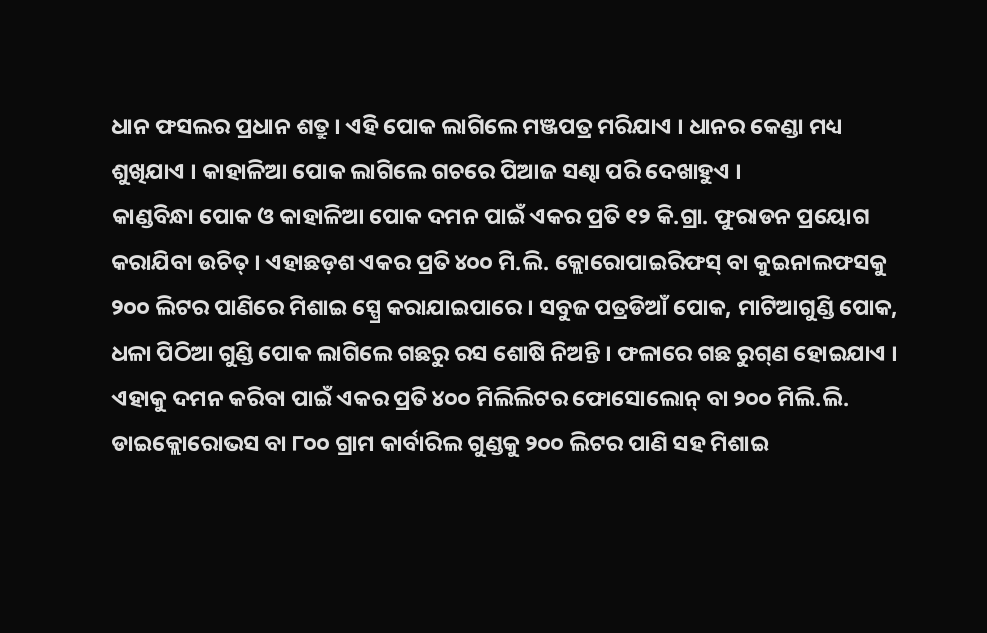ଧାନ ଫସଲର ପ୍ରଧାନ ଶତ୍ରୁ । ଏହି ପୋକ ଲାଗିଲେ ମଞ୍ଜପତ୍ର ମରିଯାଏ । ଧାନର କେଣ୍ଡା ମଧ୍ୟ ଶୁଖିଯାଏ । କାହାଳିଆ ପୋକ ଲାଗିଲେ ଗଚରେ ପିଆଜ ସଣ୍ଢା ପରି ଦେଖାହୁଏ ।
କାଣ୍ଡବିନ୍ଧା ପୋକ ଓ କାହାଳିଆ ପୋକ ଦମନ ପାଇଁ ଏକର ପ୍ରତି ୧୨ କି.ଗ୍ରା. ଫୁରାଡନ ପ୍ରୟୋଗ କରାଯିବା ଉଚିତ୍ । ଏହାଛଡ଼ଶ ଏକର ପ୍ରତି ୪୦୦ ମି.ଲି. କ୍ଲୋରୋପାଇରିଫସ୍ ବା କୁଇନାଲଫସକୁ ୨୦୦ ଲିଟର ପାଣିରେ ମିଶାଇ ସ୍ପ୍ରେ କରାଯାଇପାରେ । ସବୁଜ ପତ୍ରଡିଆଁ ପୋକ, ମାଟିଆଗୁଣ୍ଡି ପୋକ, ଧଳା ପିଠିଆ ଗୁଣ୍ଡି ପୋକ ଲାଗିଲେ ଗଛରୁ ରସ ଶୋଷି ନିଅନ୍ତି । ଫଳାରେ ଗଛ ରୁଗ୍‌ଣ ହୋଇଯାଏ । ଏହାକୁ ଦମନ କରିବା ପାଇଁ ଏକର ପ୍ରତି ୪୦୦ ମିଲିଲିଟର ଫୋସୋଲୋନ୍ ବା ୨୦୦ ମିଲି.ଲି. ଡାଇକ୍ଲୋରୋଭସ ବା ୮୦୦ ଗ୍ରାମ କାର୍ବାରିଲ ଗୁଣ୍ଡକୁ ୨୦୦ ଲିଟର ପାଣି ସହ ମିଶାଇ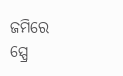ଜମିରେ ସ୍ପ୍ରେ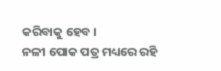କରିବାକୁ ହେବ ।
ନଳୀ ପୋକ ପତ୍ର ମଧ୍ୟରେ ରହି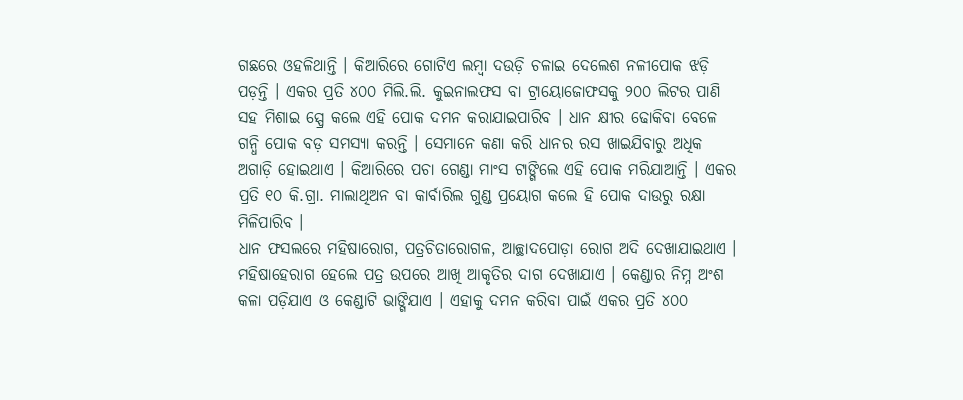ଗଛରେ ଓହଳିଥାନ୍ତି । କିଆରିରେ ଗୋଟିଏ ଲମ୍ବା ଦଉଡ଼ି ଚଳାଇ ଦେଲେଶ ନଳୀପୋକ ଝଡ଼ି ପଡ଼ନ୍ତି । ଏକର ପ୍ରତି ୪୦୦ ମିଲି.ଲି. କୁଇନାଲଫସ ବା ଟ୍ରାୟୋଜୋଫସକୁ ୨୦୦ ଲିଟର ପାଣି ସହ ମିଶାଇ ସ୍ପ୍ରେ କଲେ ଏହି ପୋକ ଦମନ କରାଯାଇପାରିବ । ଧାନ କ୍ଷୀର ଢୋକିବା ବେଳେ ଗନ୍ଧି ପୋକ ବଡ଼ ସମସ୍ୟା କରନ୍ତି । ସେମାନେ କଣା କରି ଧାନର ରସ ଖାଇଯିବାରୁ ଅଧିକ ଅଗାଡ଼ି ହୋଇଥାଏ । କିଆରିରେ ପଚା ଗେଣ୍ଡା ମାଂସ ଟାଙ୍ଗିଲେ ଏହି ପୋକ ମରିଯାଆନ୍ତି । ଏକର ପ୍ରତି ୧୦ କି.ଗ୍ରା. ମାଲାଥିଅନ ବା କାର୍ବାରିଲ ଗୁଣ୍ଡ ପ୍ରୟୋଗ କଲେ ହି ପୋକ ଦାଉରୁ ରକ୍ଷା ମିଳିପାରିବ ।
ଧାନ ଫସଲରେ ମହିଷାରୋଗ, ପତ୍ରଚିତାରୋଗଳ, ଆଚ୍ଛାଦପୋଡ଼ା ରୋଗ ଅଦି ଦେଖାଯାଇଥାଏ । ମହିଷାହେରାଗ ହେଲେ ପତ୍ର ଉପରେ ଆଖି ଆକୃତିର ଦାଗ ଦେଖାଯାଏ । କେଣ୍ଡାର ନିମ୍ନ ଅଂଶ କଳା ପଡ଼ିଯାଏ ଓ କେଣ୍ଡାଟି ଭାଙ୍ଗିଯାଏ । ଏହାକୁ ଦମନ କରିବା ପାଇଁ ଏକର ପ୍ରତି ୪୦୦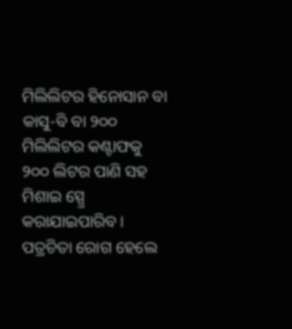ମିଲିଲିଟର ହିନୋସାନ ବା କାସୁ-ବି ବା ୨୦୦ ମିଲିଲିଟର କଣ୍ଟାଫକୁ ୨୦୦ ଲିଟର ପାଣି ସହ ମିଶାଇ ସ୍ପ୍ରେ କରାଯାଇପାରିବ ।
ପତ୍ରଚିତା ରୋଗ ହେଲେ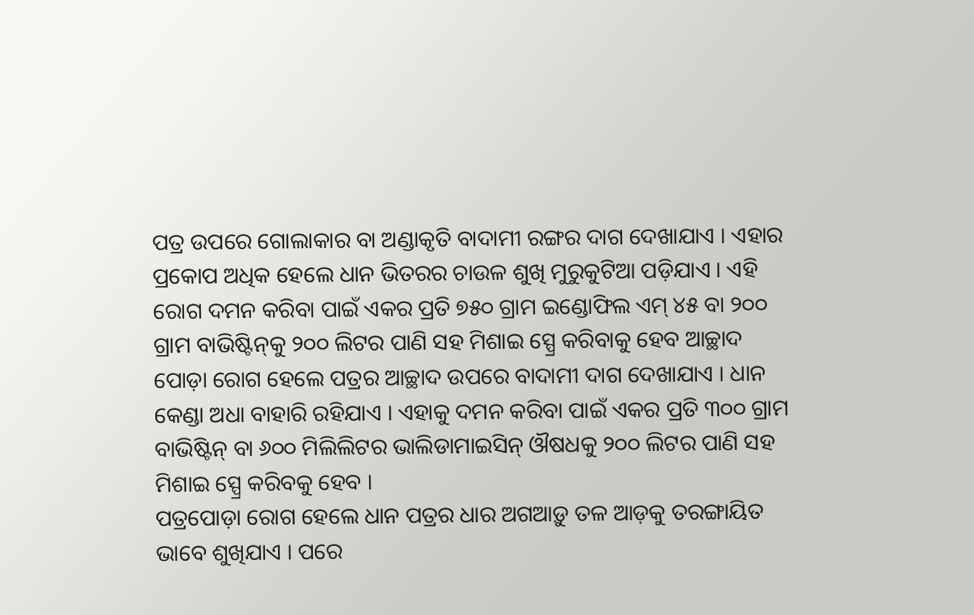ପତ୍ର ଉପରେ ଗୋଲାକାର ବା ଅଣ୍ଡାକୃତି ବାଦାମୀ ରଙ୍ଗର ଦାଗ ଦେଖାଯାଏ । ଏହାର ପ୍ରକୋପ ଅଧିକ ହେଲେ ଧାନ ଭିତରର ଚାଉଳ ଶୁଖି ମୁରୁକୁଟିଆ ପଡ଼ିଯାଏ । ଏହି ରୋଗ ଦମନ କରିବା ପାଇଁ ଏକର ପ୍ରତି ୭୫୦ ଗ୍ରାମ ଇଣ୍ଡୋଫିଲ ଏମ୍ ୪୫ ବା ୨୦୦ ଗ୍ରାମ ବାଭିଷ୍ଟିନ୍‌କୁ ୨୦୦ ଲିଟର ପାଣି ସହ ମିଶାଇ ସ୍ପ୍ରେ କରିବାକୁ ହେବ ଆଚ୍ଛାଦ ପୋଡ଼ା ରୋଗ ହେଲେ ପତ୍ରର ଆଚ୍ଛାଦ ଉପରେ ବାଦାମୀ ଦାଗ ଦେଖାଯାଏ । ଧାନ କେଣ୍ଡା ଅଧା ବାହାରି ରହିଯାଏ । ଏହାକୁ ଦମନ କରିବା ପାଇଁ ଏକର ପ୍ରତି ୩୦୦ ଗ୍ରାମ ବାଭିଷ୍ଟିନ୍ ବା ୬୦୦ ମିଲିଲିଟର ଭାଲିଡାମାଇସିନ୍ ଔଷଧକୁ ୨୦୦ ଲିଟର ପାଣି ସହ ମିଶାଇ ସ୍ପ୍ରେ କରିବକୁ ହେବ ।
ପତ୍ରପୋଡ଼ା ରୋଗ ହେଲେ ଧାନ ପତ୍ରର ଧାର ଅଗଆଡ଼ୁ ତଳ ଆଡ଼କୁ ତରଙ୍ଗାୟିତ ଭାବେ ଶୁଖିଯାଏ । ପରେ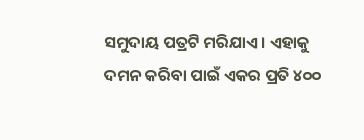ସମୁଦାୟ ପତ୍ରଟି ମରିଯାଏ । ଏହାକୁ ଦମନ କରିବା ପାଇଁ ଏକର ପ୍ରତି ୪୦୦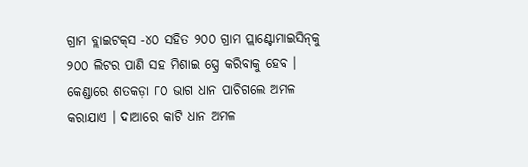ଗ୍ରାମ ବ୍ଲାଇଟକ୍‌ସ -୪୦ ସହିତ ୨୦୦ ଗ୍ରାମ ପ୍ଲାଣ୍ଟୋମାଇସିନ୍‌କୁ ୨୦୦ ଲିଟର ପାଣି ସହ ମିଶାଇ ସ୍ପ୍ରେ କରିବାକୁ ହେବ ।
କେଣ୍ଡାରେ ଶତକଡ଼ା ୮୦ ଭାଗ ଧାନ ପାଚିଗଲେ ଅମଳ କରାଯାଏ । ଦାଆରେ କାଟି ଧାନ ଅମଳ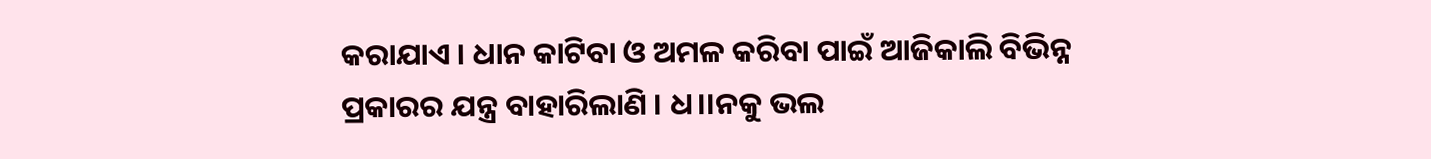କରାଯାଏ । ଧାନ କାଟିବା ଓ ଅମଳ କରିବା ପାଇଁ ଆଜିକାଲି ବିଭିନ୍ନ ପ୍ରକାରର ଯନ୍ତ୍ର ବାହାରିଲାଣି । ଧ।।ନକୁ ଭଲ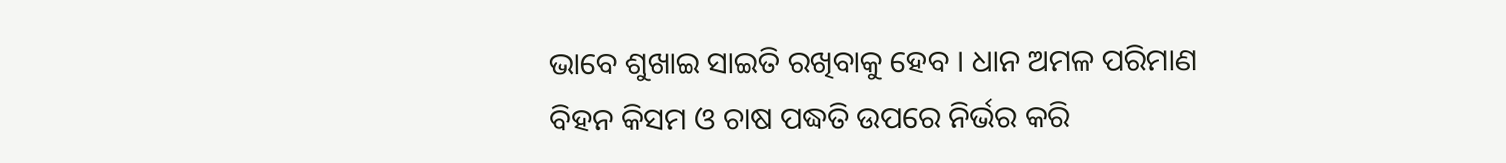ଭାବେ ଶୁଖାଇ ସାଇତି ରଖିବାକୁ ହେବ । ଧାନ ଅମଳ ପରିମାଣ ବିହନ କିସମ ଓ ଚାଷ ପଦ୍ଧତି ଉପରେ ନିର୍ଭର କରି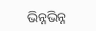ଭିନ୍ନଭିନ୍ନ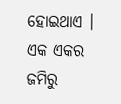ହୋଇଥାଏ । ଏକ ଏକର ଜମିରୁ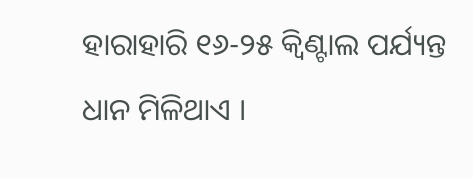ହାରାହାରି ୧୬-୨୫ କ୍ୱିଣ୍ଟାଲ ପର୍ଯ୍ୟନ୍ତ ଧାନ ମିଳିଥାଏ ।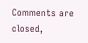Comments are closed,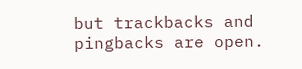but trackbacks and pingbacks are open.